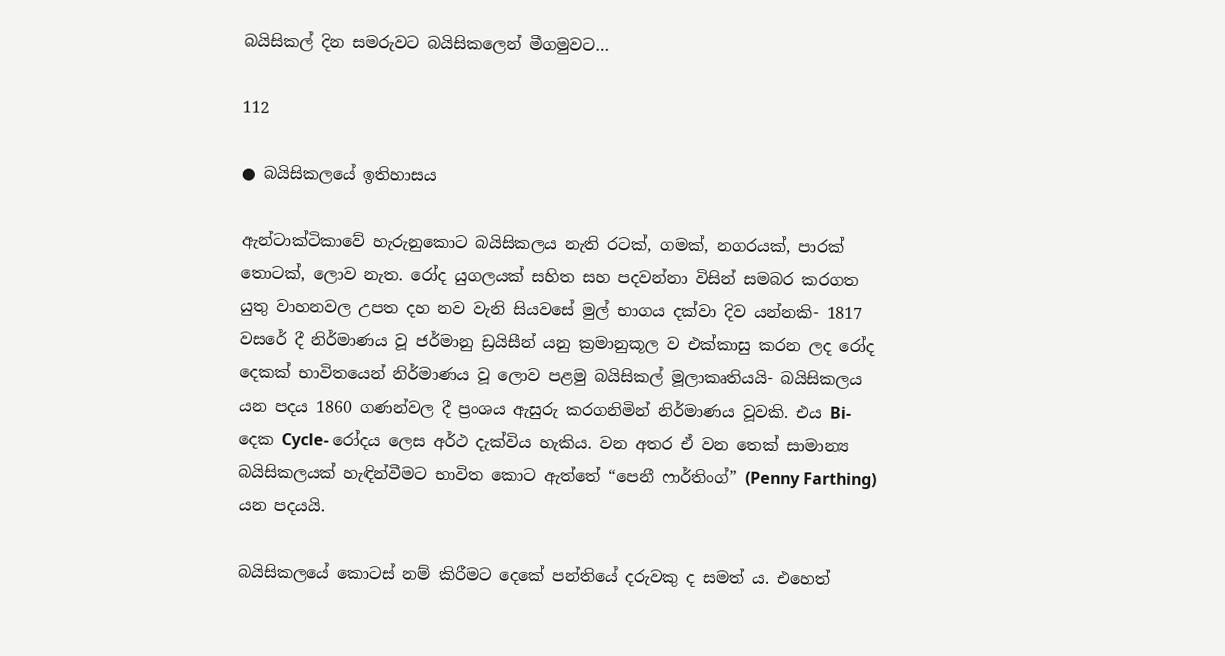බයිසිකල් දින සමරුවට බයිසිකලෙන් මීගමුවට…

112

● බයිසිකලයේ ඉතිහාසය

ඇන්ටාක්ටිකාවේ හැරුනුකොට බයිසිකලය නැති රටක්, ගමක්, නගරයක්, පාරක් තොටක්, ලොව නැත. රෝද යුගලයක් සහිත සහ පදවන්නා විසින් සමබර කරගත යුතු වාහනවල උපත දහ නව වැනි සියවසේ මුල් භාගය දක්වා දිව යන්නකි- 1817 වසරේ දී නිර්මාණය වූ ජර්මානු ඩ්‍රයිසීන් යනු ක්‍රමානුකූල ව එක්කාසු කරන ලද රෝද දෙකක් භාවිතයෙන් නිර්මාණය වූ ලොව පළමු බයිසිකල් මූලාකෘතියයි- බයිසිකලය යන පදය 1860 ගණන්වල දී ප්‍රංශය ඇසුරු කරගනිමින් නිර්මාණය වූවකි. එය Bi- දෙක Cycle- රෝදය ලෙස අර්ථ දැක්විය හැකිය. වන අතර ඒ වන තෙක් සාමාන්‍ය බයිසිකලයක් හැඳින්වීමට භාවිත කොට ඇත්තේ “පෙනී ෆාර්තිංග්” (Penny Farthing) යන පදයයි.

බයිසිකලයේ කොටස් නම් කිරීමට දෙකේ පන්තියේ දරුවකු ද සමත් ය. එහෙත්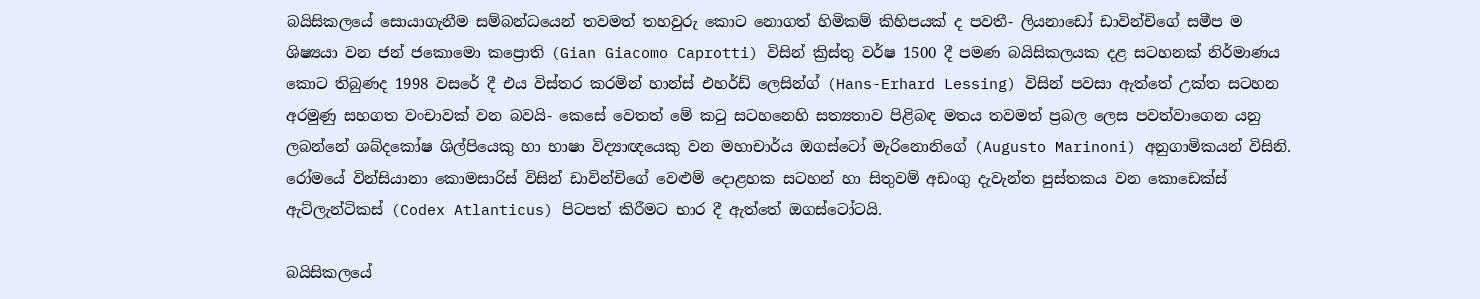බයිසිකලයේ සොයාගැනීම සම්බන්ධයෙන් තවමත් තහවුරු කොට නොගත් හිමිකම් කිහිපයක් ද පවතී- ලියනාඩෝ ඩාවින්චිගේ සමීප ම ශිෂ්‍යයා වන ජන් ජකොමො කප්‍රොති (Gian Giacomo Caprotti) විසින් ක්‍රිස්තු වර්ෂ 1500 දී පමණ බයිසිකලයක දළ සටහනක් නිර්මාණය කොට තිබුණද 1998 වසරේ දී එය විස්තර කරමින් හාන්ස් එහර්ඩ් ලෙසින්ග් (Hans-Erhard Lessing) විසින් පවසා ඇත්තේ උක්ත සටහන අරමුණු සහගත වංචාවක් වන බවයි- කෙසේ වෙතත් මේ කටු සටහනෙහි සත්‍යතාව පිළිබඳ මතය තවමත් ප්‍රබල ලෙස පවත්වාගෙන යනු ලබන්නේ ශබ්දකෝෂ ශිල්පියෙකු හා භාෂා විද්‍යාඥයෙකු වන මහාචාර්ය ඔගස්ටෝ මැරිනොනිගේ (Augusto Marinoni) අනුගාමිකයන් විසිනි. රෝමයේ වින්සියානා කොමසාරිස් විසින් ඩාවින්චිගේ වෙළුම් දොළහක සටහන් හා සිතුවම් අඩංගු දැවැන්ත පුස්තකය වන කොඩෙක්ස් ඇට්ලැන්ටිකස් (Codex Atlanticus) පිටපත් කිරීමට භාර දී ඇත්තේ ඔගස්ටෝටයි.

බයිසිකලයේ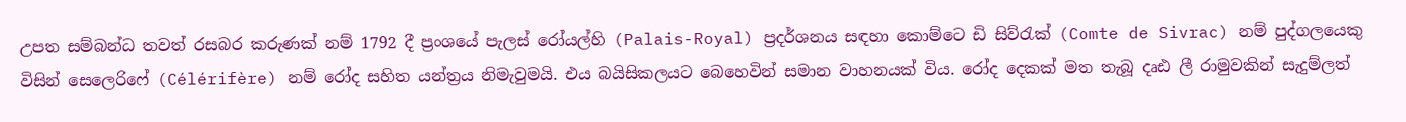උපත සම්බන්ධ තවත් රසබර කරුණක් නම් 1792 දී ප්‍රංශයේ පැලස් රෝයල්හි (Palais-Royal) ප්‍රදර්ශනය සඳහා කොම්ටෙ ඩි සිව්රැක් (Comte de Sivrac) නම් පුද්ගලයෙකු විසින් සෙලෙරිෆේ (Célérifère) නම් රෝද සහිත යන්ත්‍රය නිමැවුමයි. එය බයිසිකලයට බෙහෙවින් සමාන වාහනයක් විය. රෝද දෙකක් මත තැබූ දෘඪ ලී රාමුවකින් සැදුම්ලත්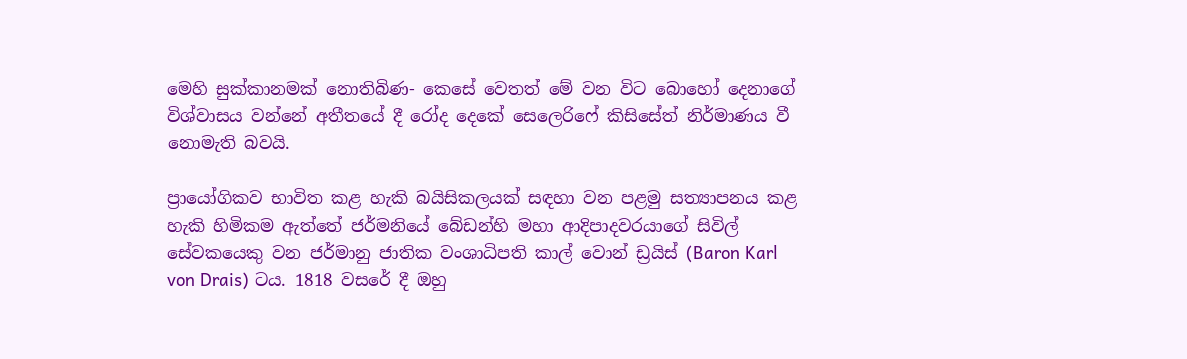මෙහි සුක්කානමක් නොතිබිණ- කෙසේ වෙතත් මේ වන විට බොහෝ දෙනාගේ විශ්වාසය වන්නේ අතීතයේ දී රෝද දෙකේ සෙලෙරිෆේ කිසිසේත් නිර්මාණය වී නොමැති බවයි.

ප්‍රායෝගිකව භාවිත කළ හැකි බයිසිකලයක් සඳහා වන පළමු සත්‍යාපනය කළ හැකි හිමිකම ඇත්තේ ජර්මනියේ බේඩන්හි මහා ආදිපාදවරයාගේ සිවිල් සේවකයෙකු වන ජර්මානු ජාතික වංශාධිපති කාල් වොන් ඩ්‍රයිස් (Baron Karl von Drais) ටය. 1818 වසරේ දී ඔහු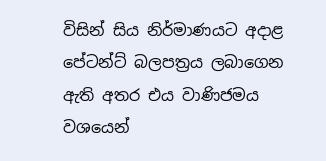විසින් සිය නිර්මාණයට අදාළ පේටන්ට් බලපත්‍රය ලබාගෙන ඇති අතර එය වාණිජමය වශයෙන්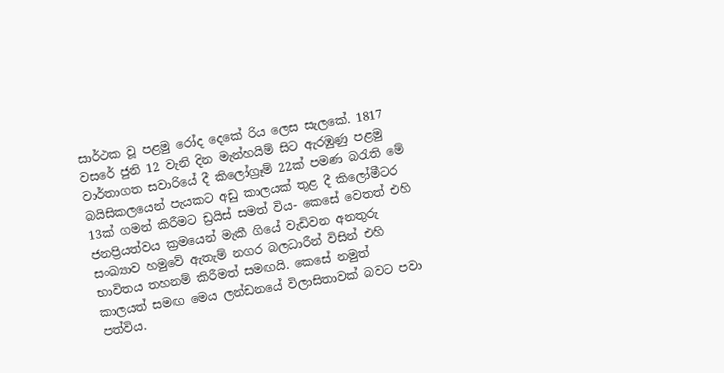සාර්ථක වූ පළමු රෝද දෙකේ රිය ලෙස සැලකේ. 1817 වසරේ ජුනි 12 වැනි දින මැන්හයිම් සිට ඇරඹුණු පළමු වාර්තාගත සවාරියේ දී කිලෝග්‍රෑම් 22ක් පමණ බරැති මේ බයිසිකලයෙන් පැයකට අඩු කාලයක් තුළ දී කිලෝමීටර 13ක් ගමන් කිරීමට ඩ්‍රයිස් සමත් විය- කෙසේ වෙතත් එහි ජනප්‍රියත්වය ක්‍රමයෙන් මැකී ගියේ වැඩිවන අනතුරු සංඛ්‍යාව හමුවේ ඇතැම් නගර බලධාරීන් විසින් එහි භාවිතය තහනම් කිරීමත් සමඟයි. කෙසේ නමුත් කාලයත් සමඟ මෙය ලන්ඩනයේ විලාසිතාවක් බවට පවා පත්විය.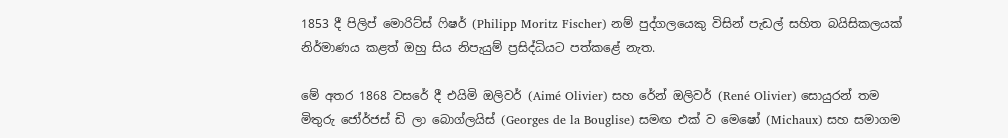1853 දී පිලිප් මොරිට්ස් ෆිෂර් (Philipp Moritz Fischer) නම් පුද්ගලයෙකු විසින් පැඩල් සහිත බයිසිකලයක් නිර්මාණය කළත් ඔහු සිය නිපැයුම් ප්‍රසිද්ධියට පත්කළේ නැත.

මේ අතර 1868 වසරේ දී එයිමි ඔලිවර් (Aimé Olivier) සහ රේන් ඔලිවර් (René Olivier) සොයුරන් තම මිතුරු ජෝර්ජස් ඩි ලා බොග්ලයිස් (Georges de la Bouglise) සමඟ එක් ව මෙෂෝ (Michaux) සහ සමාගම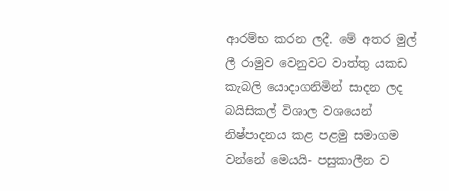ආරම්භ කරන ලදී. මේ අතර මුල් ලී රාමුව වෙනුවට වාත්තු යකඩ කැබලි යොදාගනිමින් සාදන ලද බයිසිකල් විශාල වශයෙන් නිෂ්පාදනය කළ පළමු සමාගම වන්නේ මෙයයි- පසුකාලීන ව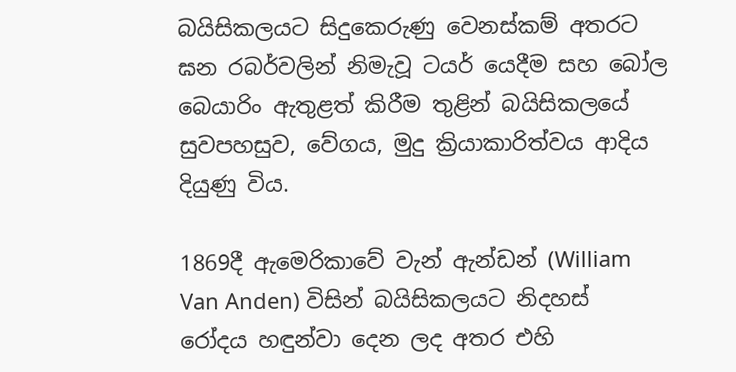බයිසිකලයට සිදුකෙරුණු වෙනස්කම් අතරට ඝන රබර්වලින් නිමැවූ ටයර් යෙදීම සහ බෝල බෙයාරිං ඇතුළත් කිරීම තුළින් බයිසිකලයේ සුවපහසුව, වේගය, මුදු ක්‍රියාකාරිත්වය ආදිය දියුණු විය.

1869දී ඇමෙරිකාවේ වැන් ඇන්ඩන් (William Van Anden) විසින් බයිසිකලයට නිදහස් රෝදය හඳුන්වා දෙන ලද අතර එහි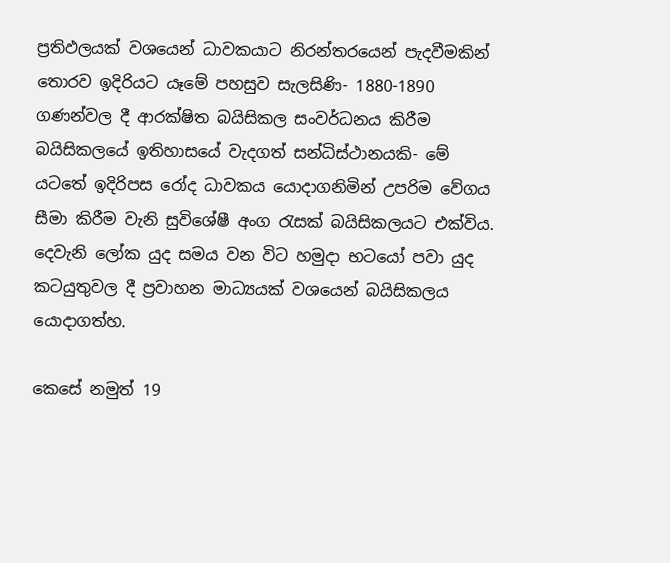ප්‍රතිඵලයක් වශයෙන් ධාවකයාට නිරන්තරයෙන් පැදවීමකින් තොරව ඉදිරියට යෑමේ පහසුව සැලසිණි- 1880-1890 ගණන්වල දී ආරක්ෂිත බයිසිකල සංවර්ධනය කිරීම බයිසිකලයේ ඉතිහාසයේ වැදගත් සන්ධිස්ථානයකි- මේ යටතේ ඉදිරිපස රෝද ධාවකය යොදාගනිමින් උපරිම වේගය සීමා කිරීම වැනි සුවිශේෂී අංග රැසක් බයිසිකලයට එක්විය. දෙවැනි ලෝක යුද සමය වන විට හමුදා භටයෝ පවා යුද කටයුතුවල දී ප්‍රවාහන මාධ්‍යයක් වශයෙන් බයිසිකලය යොදාගත්හ.

කෙසේ නමුත් 19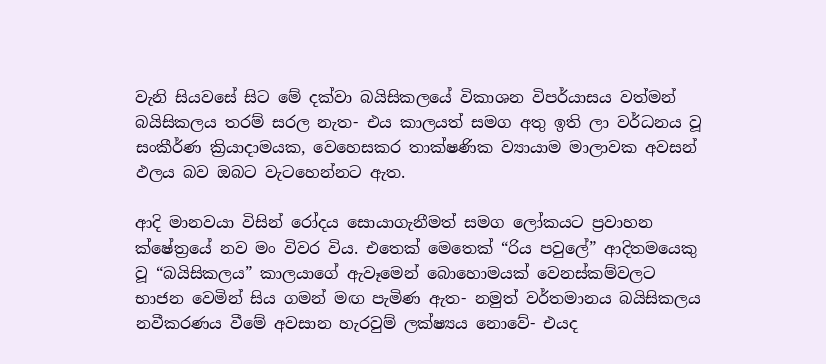වැනි සියවසේ සිට මේ දක්වා බයිසිකලයේ විකාශන විපර්යාසය වත්මන් බයිසිකලය තරම් සරල නැත- එය කාලයත් සමග අතු ඉති ලා වර්ධනය වූ සංකීර්ණ ක්‍රියාදාමයක, වෙහෙසකර තාක්ෂණික ව්‍යායාම මාලාවක අවසන් ඵලය බව ඔබට වැටහෙන්නට ඇත.

ආදි මානවයා විසින් රෝදය සොයාගැනීමත් සමග ලෝකයට ප්‍රවාහන ක්ෂේත්‍රයේ නව මං විවර විය. එතෙක් මෙතෙක් “රිය පවුලේ” ආදිතමයෙකු වූ “බයිසිකලය” කාලයාගේ ඇවෑමෙන් බොහොමයක් වෙනස්කම්වලට භාජන වෙමින් සිය ගමන් මඟ පැමිණ ඇත- නමුත් වර්තමානය බයිසිකලය නවීකරණය වීමේ අවසාන හැරවුම් ලක්ෂ්‍යය නොවේ- එයද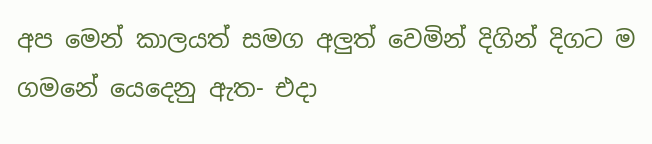අප මෙන් කාලයත් සමග අලුත් වෙමින් දිගින් දිගට ම ගමනේ යෙදෙනු ඇත- එදා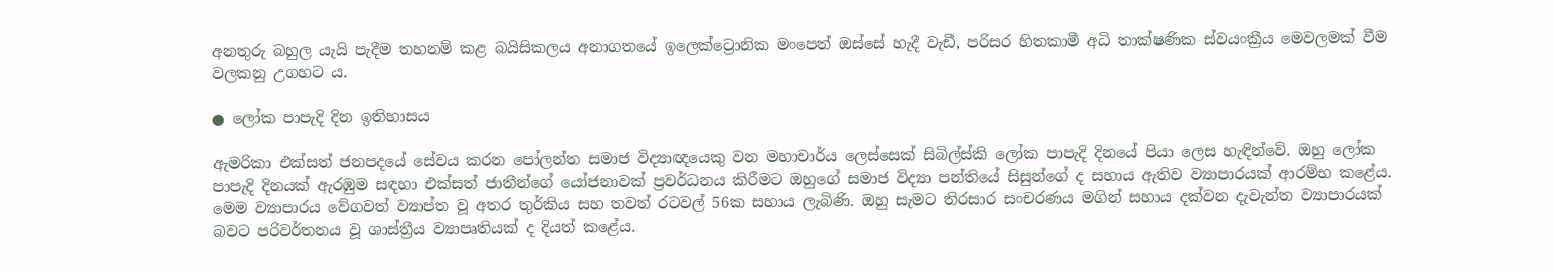අනතුරු බහුල යැයි පැදීම තහනම් කළ බයිසිකලය අනාගතයේ ඉලෙක්ට්‍රොනික මංපෙත් ඔස්සේ හැදී වැඩී, පරිසර හිතකාමී අධි තාක්ෂණික ස්වයංක්‍රීය මෙවලමක් වීම වලකනු උගහට ය.

● ලෝක පාපැදි දින ඉතිහාසය

ඇමරිකා එක්සත් ජනපදයේ සේවය කරන පෝලන්ත සමාජ විද්‍යාඥයෙකු වන මහාචාර්ය ලෙස්සෙක් සිබිල්ස්කි ලෝක පාපැදි දිනයේ පියා ලෙස හැඳින්වේ. ඔහු ලෝක පාපැදි දිනයක් ඇරඹුම සඳහා එක්සත් ජාතීන්ගේ යෝජනාවක් ප්‍රවර්ධනය කිරීමට ඔහුගේ සමාජ විද්‍යා පන්තියේ සිසුන්ගේ ද සහාය ඇතිව ව්‍යාපාරයක් ආරම්භ කළේය. මෙම ව්‍යාපාරය වේගවත් ව්‍යාප්ත වූ අතර තුර්කිය සහ තවත් රටවල් 56ක සහාය ලැබිණි. ඔහු සැමට තිරසාර සංචරණය මගින් සහාය දක්වන දැවැන්ත ව්‍යාපාරයක් බවට පරිවර්තනය වූ ශාස්ත්‍රීය ව්‍යාපෘතියක් ද දියත් කළේය.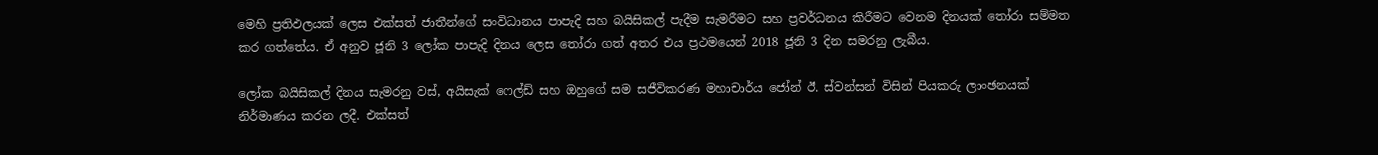මෙහි ප්‍රතිඵලයක් ලෙස එක්සත් ජාතීන්ගේ සංවිධානය පාපැදි සහ බයිසිකල් පැදීම සැමරීමට සහ ප්‍රවර්ධනය කිරීමට වෙනම දිනයක් තෝරා සම්මත කර ගත්තේය. ඒ අනුව ජූනි 3 ලෝක පාපැදි දිනය ලෙස තෝරා ගත් අතර එය ප්‍රථමයෙන් 2018 ජූනි 3 දින සමරනු ලැබීය.

ලෝක බයිසිකල් දිනය සැමරනු වස්, අයිසැක් ෆෙල්ඩ් සහ ඔහුගේ සම සජීවිකරණ මහාචාර්ය ජෝන් ඊ. ස්වන්සන් විසින් පියකරු ලාංඡනයක් නිර්මාණය කරන ලදී. එක්සත්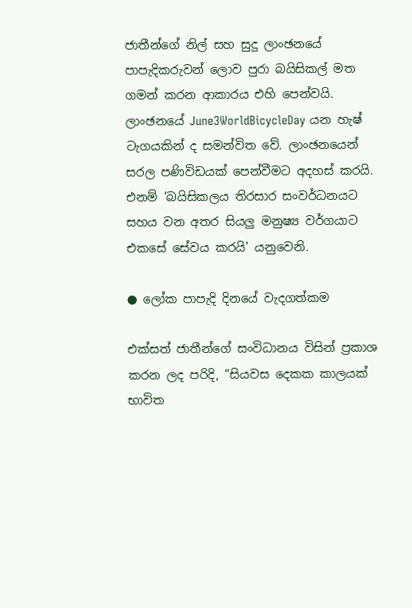ජාතීන්ගේ නිල් සහ සුදු ලාංඡනයේ පාපැදිකරුවන් ලොව පුරා බයිසිකල් මත ගමන් කරන ආකාරය එහි පෙන්වයි. ලාංඡනයේ June3WorldBicycleDay යන හැෂ් ටැගයකින් ද සමන්විත වේ. ලාංඡනයෙන් සරල පණිවිඩයක් පෙන්වීමට අදහස් කරයි. එනම් ‘බයිසිකලය තිරසාර සංවර්ධනයට සහය වන අතර සියලු මනුෂ්‍ය වර්ගයාට එකසේ සේවය කරයි’ යනුවෙනි.

● ලෝක පාපැදි දිනයේ වැදගත්කම

එක්සත් ජාතීන්ගේ සංවිධානය විසින් ප්‍රකාශ කරන ලද පරිදි, “සියවස දෙකක කාලයක් භාවිත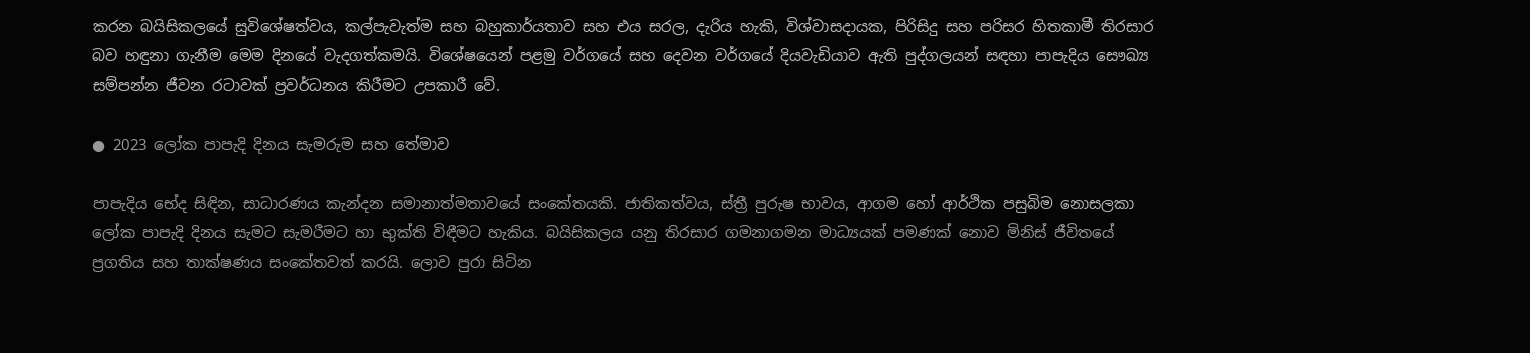කරන බයිසිකලයේ සුවිශේෂත්වය, කල්පැවැත්ම සහ බහුකාර්යතාව සහ එය සරල, දැරිය හැකි, විශ්වාසදායක, පිරිසිදු සහ පරිසර හිතකාමී තිරසාර බව හඳුනා ගැනීම මෙම දිනයේ වැදගත්කමයි. විශේෂයෙන් පළමු වර්ගයේ සහ දෙවන වර්ගයේ දියවැඩියාව ඇති පුද්ගලයන් සඳහා පාපැදිය සෞඛ්‍ය සම්පන්න ජීවන රටාවක් ප්‍රවර්ධනය කිරීමට උපකාරී වේ.

● 2023 ලෝක පාපැදි දිනය සැමරුම සහ තේමාව

පාපැදිය භේද සිඳින, සාධාරණය කැන්දන සමානාත්මතාවයේ සංකේතයකි. ජාතිකත්වය, ස්ත්‍රී පුරුෂ භාවය, ආගම හෝ ආර්ථික පසුබිම නොසලකා ලෝක පාපැදි දිනය සැමට සැමරීමට හා භුක්ති විඳීමට හැකිය. බයිසිකලය යනු තිරසාර ගමනාගමන මාධ්‍යයක් පමණක් නොව මිනිස් ජීවිතයේ ප්‍රගතිය සහ තාක්ෂණය සංකේතවත් කරයි. ලොව පුරා සිටින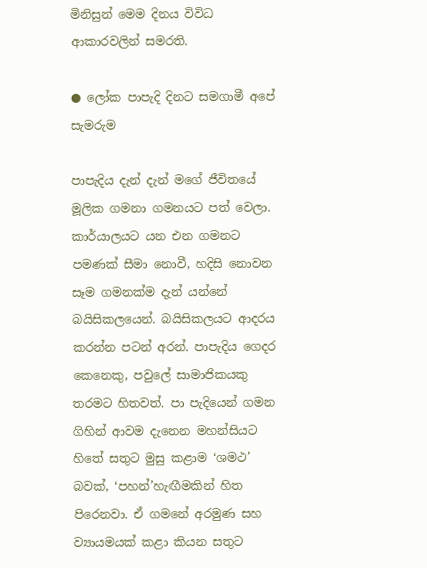මිනිසුන් මෙම දිනය විවිධ ආකාරවලින් සමරති.

● ලෝක පාපැදි දිනට සමගාමී අපේ සැමරුම

පාපැදිය දැන් දැන් මගේ ජීවිතයේ මූලික ගමනා ගමනයට පත් වෙලා. කාර්යාලයට යන එන ගමනට පමණක් සීමා නොවී, හදිසි නොවන සෑම ගමනක්ම දැන් යන්නේ බයිසිකලයෙන්. බයිසිකලයට ආදරය කරන්න පටන් අරන්. පාපැදිය ගෙදර කෙනෙකු, පවුලේ සාමාජිකයකු තරමට හිතවත්. පා පැදියෙන් ගමන ගිහින් ආවම දැනෙන මහන්සියට හිතේ සතුට මුසු කළාම ‘ශමථ’ බවක්, ‘පහන්’හැඟීමකින් හිත පිරෙනවා. ඒ ගමනේ අරමුණ සහ ව්‍යායමයක් කළා කියන සතුට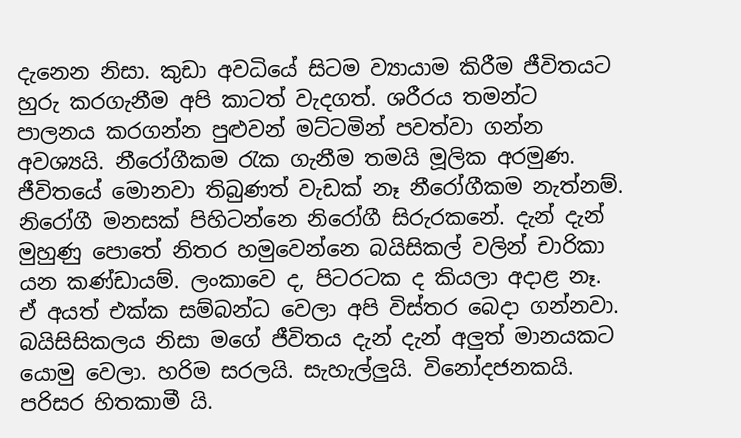දැනෙන නිසා. කුඩා අවධියේ සිටම ව්‍යායාම කිරීම ජීවිතයට හුරු කරගැනීම අපි කාටත් වැදගත්. ශරීරය තමන්ට පාලනය කරගන්න පුළුවන් මට්ටමින් පවත්වා ගන්න අවශ්‍යයි. නීරෝගීකම රැක ගැනීම තමයි මූලික අරමුණ. ජීවිතයේ මොනවා තිබුණත් වැඩක් නෑ නීරෝගීකම නැත්නම්. නිරෝගී මනසක් පිහිටන්නෙ නිරෝගී සිරුරකනේ. දැන් දැන් මුහුණු පොතේ නිතර හමුවෙන්නෙ බයිසිකල් වලින් චාරිකා යන කණ්ඩායම්. ලංකාවෙ ද, පිටරටක ද කියලා අදාළ නෑ. ඒ අයත් එක්ක සම්බන්ධ වෙලා අපි විස්තර බෙදා ගන්නවා. බයිසිසිකලය නිසා මගේ ජීවිතය දැන් දැන් අලුත් මානයකට යොමු වෙලා. හරිම සරලයි. සැහැල්ලුයි. විනෝදජනකයි. පරිසර හිතකාමී යි.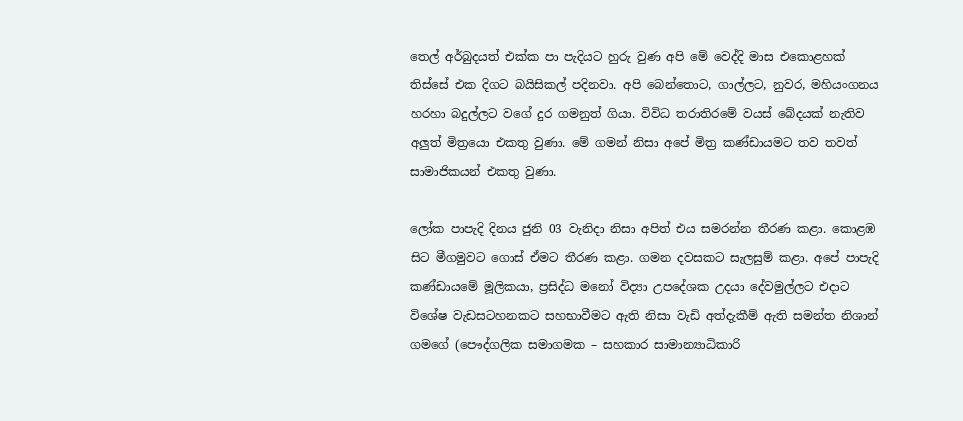තෙල් අර්බුදයත් එක්ක පා පැදියට හුරු වුණ අපි මේ වෙද්දි මාස එකොළහක් තිස්සේ එක දිගට බයිසිකල් පදිනවා. අපි බෙන්තොට, ගාල්ලට, නුවර, මහියංගනය හරහා බදුල්ලට වගේ දුර ගමනුත් ගියා. විවිධ තරාතිරමේ වයස් බේදයක් නැතිව අලුත් මිත්‍රයො එකතු වුණා. මේ ගමන් නිසා අපේ මිත්‍ර කණ්ඩායමට තව තවත් සාමාජිකයන් එකතු වුණා.

ලෝක පාපැදි දිනය ජුනි 03 වැනිදා නිසා අපිත් එය සමරන්න තීරණ කළා. කොළඹ සිට මීගමුවට ගොස් ඒමට තීරණ කළා. ගමන දවසකට සැලසුම් කළා. අපේ පාපැදි කණ්ඩායමේ මූලිකයා, ප්‍රසිද්ධ මනෝ විද්‍යා උපදේශක උදයා දේවමුල්ලට එදාට විශේෂ වැඩසටහනකට සහභාවීමට ඇති නිසා වැඩි අත්දැකීම් ඇති සමන්ත නිශාන් ගමගේ (පෞද්ගලික සමාගමක – සහකාර සාමාන්‍යාධිකාරි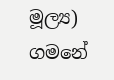මූල්‍ය) ගමනේ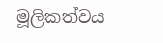මූලිකත්වය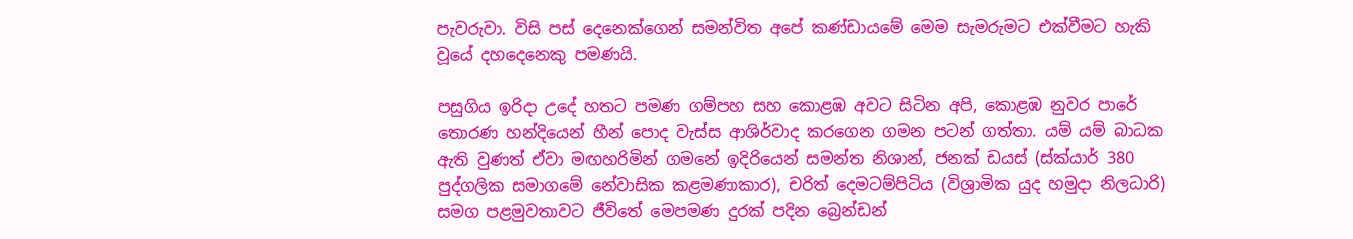පැවරුවා. විසි පස් දෙනෙක්ගෙන් සමන්විත අපේ කණ්ඩායමේ මෙම සැමරුමට එක්වීමට හැකි වූයේ දහදෙනෙකු පමණයි.

පසුගිය ඉරිදා උදේ හතට පමණ ගම්පහ සහ කොළඹ අවට සිටින අපි, කොළඹ නුවර පාරේ තොරණ හන්දියෙන් හීන් පොද වැස්ස ආශිර්වාද කරගෙන ගමන පටන් ගත්තා. යම් යම් බාධක ඇති වුණත් ඒවා මඟහරිමින් ගමනේ ඉදිරියෙන් සමන්ත නිශාන්, ජනක් ඩයස් (ස්ක්යාර් 380 පුද්ගලික සමාගමේ නේවාසික කළමණාකාර), චරිත් දෙමටම්පිටිය (විශ්‍රාමික යුද හමුදා නිලධාරි) සමග පළමුවතාවට ජීවිතේ මෙපමණ දුරක් පදින බ්‍රෙන්ඩන්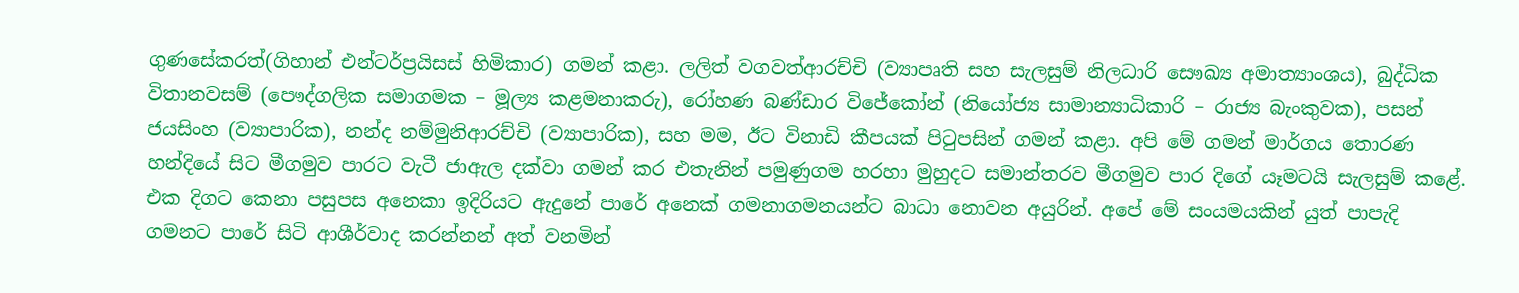ගුණසේකරත්(ගිහාන් එන්ටර්ප්‍රයිසස් හිමිකාර) ගමන් කළා. ලලිත් වගවත්ආරච්චි (ව්‍යාපෘති සහ සැලසුම් නිලධාරි සෞඛ්‍ය අමාත්‍යාංශය), බුද්ධික විතානවසම් (පෞද්ගලික සමාගමක – මූල්‍ය කළමනාකරු), රෝහණ බණ්ඩාර විජේකෝන් (නියෝජ්‍ය සාමාන්‍යාධිකාරි – රාජ්‍ය බැංකුවක), පසන් ජයසිංහ (ව්‍යාපාරික), නන්ද නම්මුනිආරච්චි (ව්‍යාපාරික), සහ මම, ඊට විනාඩි කීපයක් පිටුපසින් ගමන් කළා. අපි මේ ගමන් මාර්ගය තොරණ හන්දියේ සිට මීගමුව පාරට වැටී ජාඇල දක්වා ගමන් කර එතැනින් පමුණුගම හරහා මුහුදට සමාන්තරව මීගමුව පාර දිගේ යෑමටයි සැලසුම් කළේ. එක දිගට කෙනා පසුපස අනෙකා ඉදිරියට ඇදුනේ පාරේ අනෙක් ගමනාගමනයන්ට බාධා නොවන අයුරින්. අපේ මේ සංයමයකින් යුත් පාපැදි ගමනට පාරේ සිටි ආශීර්වාද කරන්නන් අත් වනමින්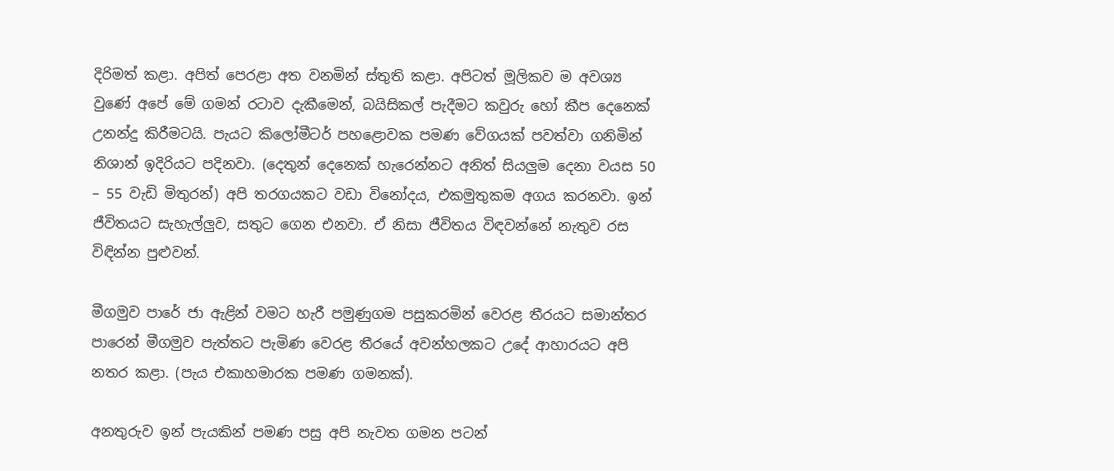දිරිමත් කළා. අපිත් පෙරළා අත වනමින් ස්තුති කළා. අපිටත් මූලිකව ම අවශ්‍ය වුණේ අපේ මේ ගමන් රටාව දැකීමෙන්, බයිසිකල් පැදීමට කවුරු හෝ කීප දෙනෙක් උනන්දු කිරීමටයි. පැයට කිලෝමීටර් පහළොවක පමණ වේගයක් පවත්වා ගනිමින් නිශාන් ඉදිරියට පදිනවා. (දෙතුන් දෙනෙක් හැරෙන්නට අනිත් සියලුම දෙනා වයස 50 – 55 වැඩි මිතුරන්) අපි තරගයකට වඩා විනෝදය, එකමුතුකම අගය කරනවා. ඉන් ජීවිතයට සැහැල්ලුව, සතුට ගෙන එනවා. ඒ නිසා ජීවිතය විඳවන්නේ නැතුව රස විඳින්න පුළුවන්.

මීගමුව පාරේ ජා ඇළින් වමට හැරී පමුණුගම පසුකරමින් වෙරළ තීරයට සමාන්තර පාරෙන් මීගමුව පැත්තට පැමිණ වෙරළ තීරයේ අවන්හලකට උදේ ආහාරයට අපි නතර කළා. (පැය එකාහමාරක පමණ ගමනක්).

අනතුරුව ඉන් පැයකින් පමණ පසු අපි නැවත ගමන පටන්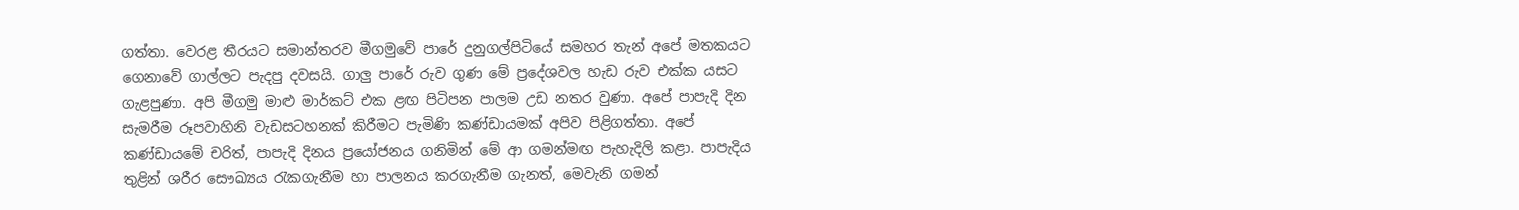ගත්තා. වෙරළ තීරයට සමාන්තරව මීගමුවේ පාරේ දුනුගල්පිටියේ සමහර තැන් අපේ මතකයට ගෙනාවේ ගාල්ලට පැදපු දවසයි. ගාලු පාරේ රුව ගුණ මේ ප්‍රදේශවල හැඩ රුව එක්ක යසට ගැළපුණා. අපි මීගමු මාළු මාර්කට් එක ළඟ පිටිපන පාලම උඩ නතර වුණා. අපේ පාපැදි දින සැමරීම රූපවාහිනි වැඩසටහනක් කිරීමට පැමිණි කණ්ඩායමක් අපිව පිළිගත්තා. අපේ කණ්ඩායමේ චරිත්, පාපැදි දිනය ප්‍රයෝජනය ගනිමින් මේ ආ ගමන්මඟ පැහැදිලි කළා. පාපැදිය තුළින් ශරීර සෞඛ්‍යය රැකගැනීම හා පාලනය කරගැනීම ගැනත්, මෙවැනි ගමන්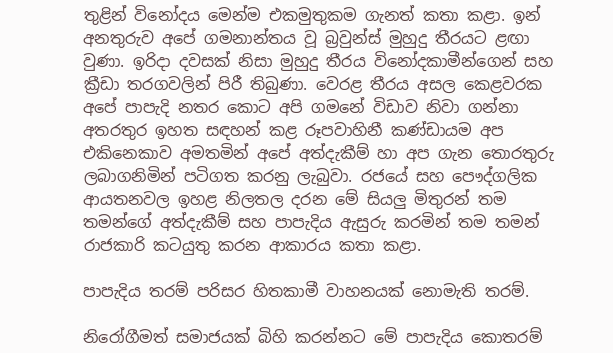තුළින් විනෝදය මෙන්ම එකමුතුකම ගැනත් කතා කළා. ඉන් අනතුරුව අපේ ගමනාන්තය වූ බ්‍රවුන්ස් මුහුදු තීරයට ළඟා වුණා. ඉරිදා දවසක් නිසා මුහුදු තීරය විනෝදකාමීන්ගෙන් සහ ක්‍රීඩා තරගවලින් පිරී තිබුණා. වෙරළ තීරය අසල කෙළවරක අපේ පාපැදි නතර කොට අපි ගමනේ විඩාව නිවා ගන්නා අතරතුර ඉහත සඳහන් කළ රූපවාහිනී කණ්ඩායම අප එකිනෙකාව අමතමින් අපේ අත්දැකීම් හා අප ගැන තොරතුරු ලබාගනිමින් පටිගත කරනු ලැබුවා. රජයේ සහ පෞද්ගලික ආයතනවල ඉහළ නිලතල දරන මේ සියලු මිතුරන් තම තමන්ගේ අත්දැකීම් සහ පාපැදිය ඇසුරු කරමින් තම තමන් රාජකාරි කටයුතු කරන ආකාරය කතා කළා.

පාපැදිය තරම් පරිසර හිතකාමී වාහනයක් නොමැති තරම්.

නිරෝගීමත් සමාජයක් බිහි කරන්නට මේ පාපැදිය කොතරම්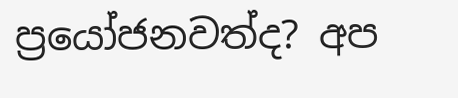ප්‍රයෝජනවත්ද? අප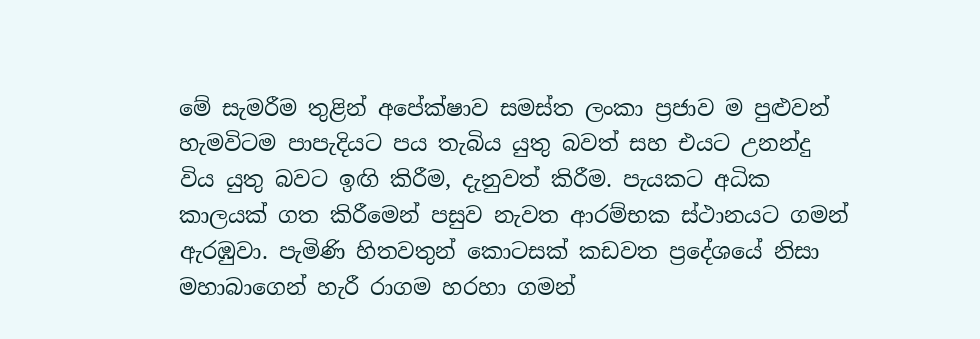මේ සැමරීම තුළින් අපේක්ෂාව සමස්ත ලංකා ප්‍රජාව ම පුළුවන් හැමවිටම පාපැදියට පය තැබිය යුතු බවත් සහ එයට උනන්දු විය යුතු බවට ඉඟි කිරීම, දැනුවත් කිරීම. පැයකට අධික කාලයක් ගත කිරීමෙන් පසුව නැවත ආරම්භක ස්ථානයට ගමන් ඇරඹුවා. පැමිණි හිතවතුන් කොටසක් කඩවත ප්‍රදේශයේ නිසා මහාබාගෙන් හැරී රාගම හරහා ගමන්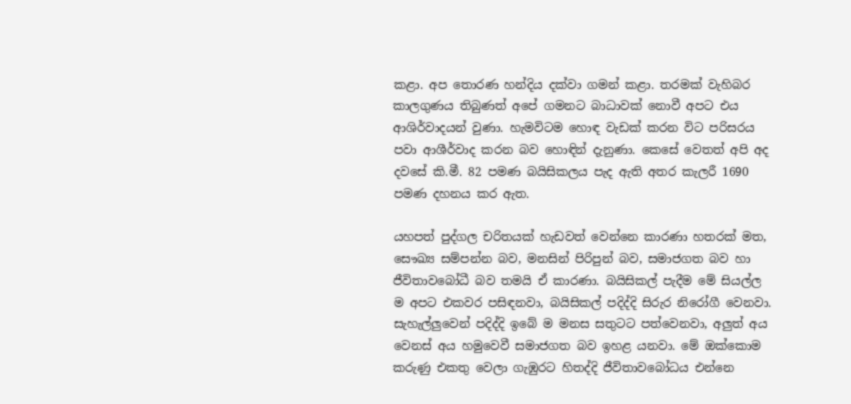කළා. අප තොරණ හන්දිය දක්වා ගමන් කළා. තරමක් වැහිබර කාලගුණය තිබුණත් අපේ ගමනට බාධාවක් නොවී අපට එය ආශිර්වාදයන් වුණා. හැමවිටම හොඳ වැඩක් කරන විට පරිසරය පවා ආශීර්වාද කරන බව හොඳින් දැනුණා. කෙසේ වෙතත් අපි අද දවසේ කි.මී. 82 පමණ බයිසිකලය පැද ඇති අතර කැලරී 1690 පමණ දහනය කර ඇත.

යහපත් පුද්ගල චරිතයක් හැඩවත් වෙන්නෙ කාරණා හතරක් මත, සෞඛ්‍ය සම්පන්න බව, මනසින් පිරිපුන් බව, සමාජගත බව හා ජීවිතාවබෝධී බව තමයි ඒ කාරණා. බයිසිකල් පැදීම මේ සියල්ල ම අපට එකවර පසිඳනවා, බයිසිකල් පදිද්දි සිරුර නිරෝගී වෙනවා. සැහැල්ලුවෙන් පදිද්දි ඉබේ ම මනස සතුටට පත්වෙනවා, අලුත් අය වෙනස් අය හමුවෙවී සමාජගත බව ඉහළ යනවා. මේ ඔක්කොම කරුණු එකතු වෙලා ගැඹුරට හිතද්දි ජීවිතාවබෝධය එන්නෙ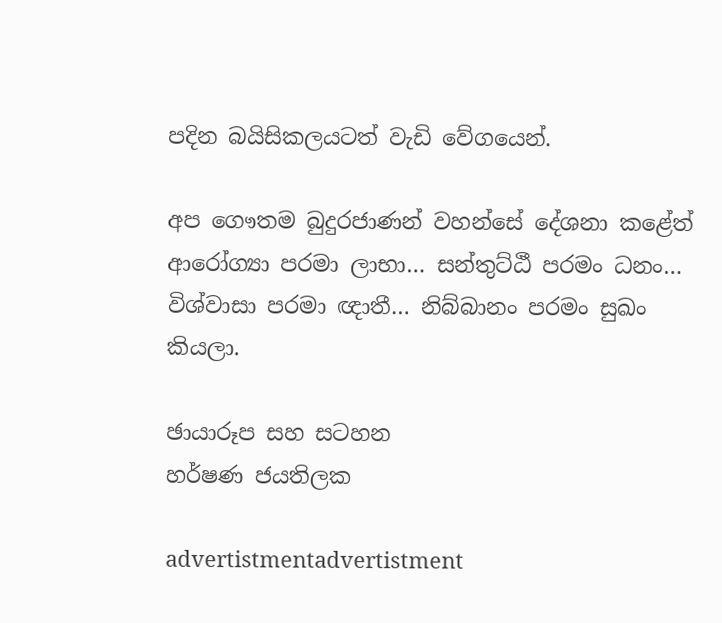පදින බයිසිකලයටත් වැඩි වේගයෙන්.

අප ගෞතම බුදුරජාණන් වහන්සේ දේශනා කළේත් ආරෝග්‍යා පරමා ලාභා… සන්තුට්ඨී පරමං ධනං… විශ්වාසා පරමා ඥාතී… නිබ්බානං පරමං සුඛං කියලා.

ඡායාරූප සහ සටහන
හර්ෂණ ජයතිලක

advertistmentadvertistment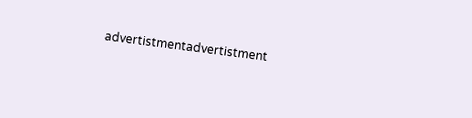advertistmentadvertistment